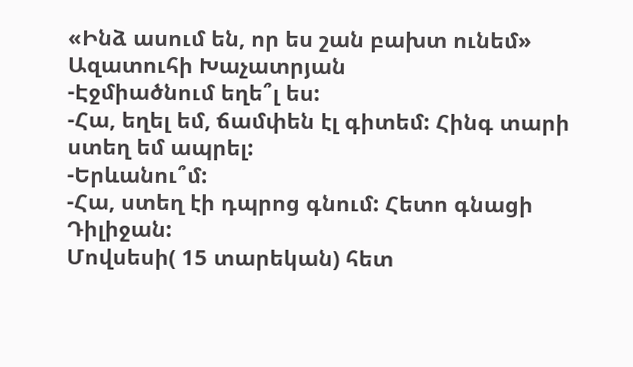«Ինձ ասում են, որ ես շան բախտ ունեմ»
Ազատուհի Խաչատրյան
-Էջմիածնում եղե՞լ ես:
-Հա, եղել եմ, ճամփեն էլ գիտեմ: Հինգ տարի ստեղ եմ ապրել:
-Երևանու՞մ:
-Հա, ստեղ էի դպրոց գնում: Հետո գնացի Դիլիջան:
Մովսեսի( 15 տարեկան) հետ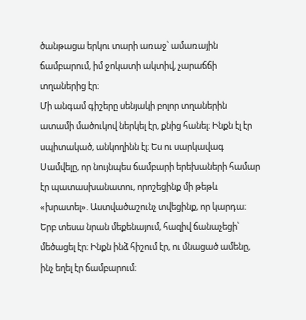ծանթացա երկու տարի առաջ՝ ամառային ճամբարում, իմ ջոկատի ակտիվ, չարաճճի տղաներից էր։
Մի անգամ գիշերը սենյակի բոլոր տղաներին ատամի մածուկով ներկել էր, քնից հանել։ Ինքն էլ էր սպիտակած, անկողինն էլ։ Ես ու սարկավագ Սամվելը, որ նույնպես ճամբարի երեխաների համար էր պատասխանատու, որոշեցինք մի թեթև «խրատել». Աստվածաշունչ տվեցինք, որ կարդա։
Երբ տեսա նրան մեքենայում, հազիվ ճանաչեցի՝ մեծացել էր։ Ինքն ինձ հիշում էր, ու մնացած ամենը, ինչ եղել էր ճամբարում։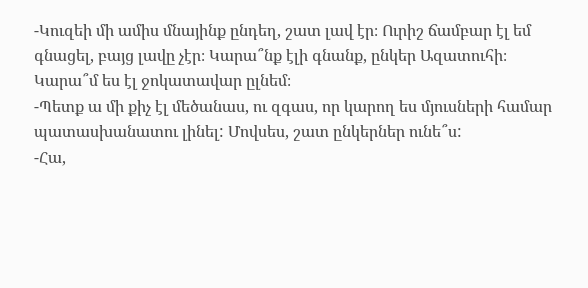-Կուզեի մի ամիս մնայինք ընդեղ, շատ լավ էր։ Ուրիշ ճամբար էլ եմ գնացել, բայց լավը չէր։ Կարա՞նք էլի գնանք, ընկեր Ազատուհի։ Կարա՞մ ես էլ ջոկատավար ըլնեմ։
-Պետք ա մի քիչ էլ մեծանաս, ու զգաս, որ կարող ես մյուսների համար պատասխանատու լինել: Մովսես, շատ ընկերներ ունե՞ս:
-Հա,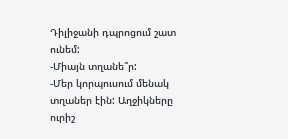Դիլիջանի դպրոցում շատ ունեմ:
-Միայն տղանե՞ր:
-Մեր կորպուսում մենակ տղաներ էին: Աղջիկները ուրիշ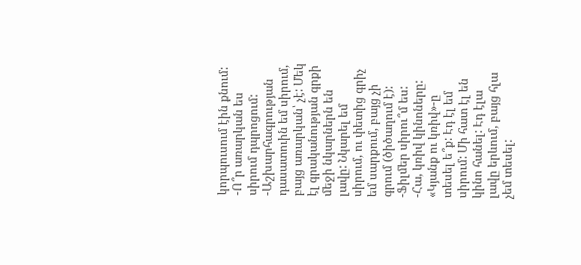կորպուսում էին քնում:
-Ո՞ր առարկան ես սիրում դպրոցում:
-Աշխարհագրության դասատուին եմ սիրում, բայց առարկան՝ չէ: Մեկ էլ գրականության գրքի մեջի նկարներն են լավը: Նկարել եմ սիրում, ու փետից գրիչ եմ սարքում, բայց չի գրում (ծիծաղում է):
-Ֆիլմեր սիրու՞մ ես:
-Հա, կռիվ կինոները: «Կյանք ու կռիվ»-ը տեսել ե՞ք: Էդ էլ եմ սիրում: Մի հատ էլ են կինո հանել: Էդ էլա լավը երևում, բայց հլա չեմ տեսել: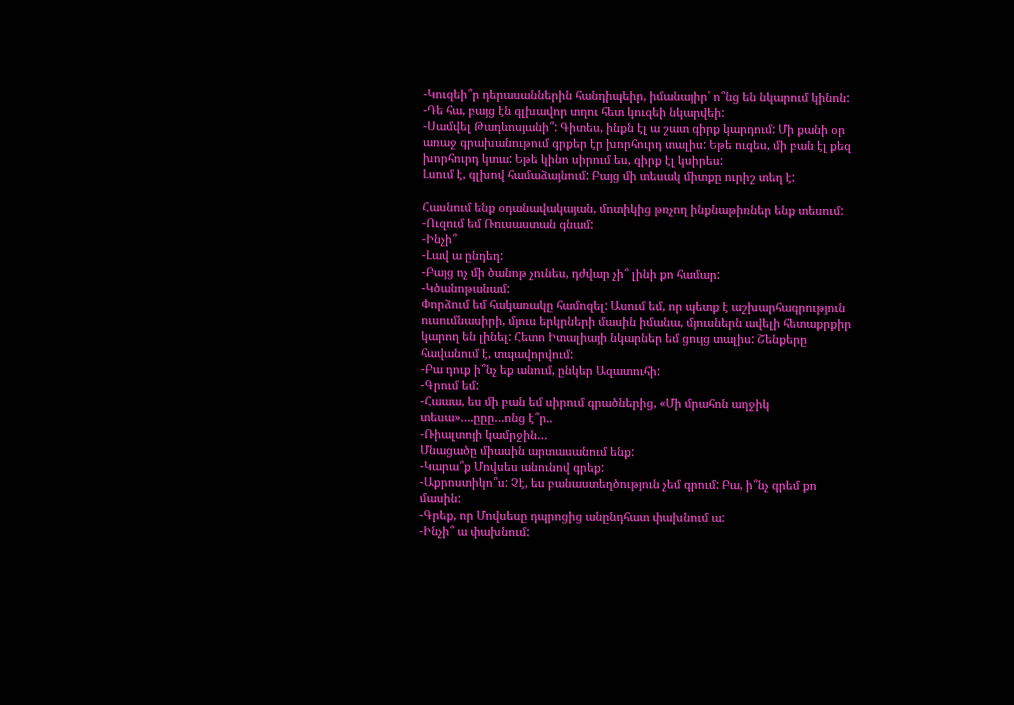-Կուզեի՞ր դերասաններին հանդիպեիր, իմանայիր՝ ո՞նց են նկարում կինոն:
-Դե հա, բայց էն գլխավոր տղու հետ կուզեի նկարվեի:
-Սամվել Թադևոսյանի՞: Գիտես, ինքն էլ ա շատ գիրք կարդում: Մի քանի օր առաջ գրախանութում գրքեր էր խորհուրդ տալիս: Եթե ուզես, մի բան էլ քեզ խորհուրդ կտա: Եթե կինո սիրում ես, գիրք էլ կսիրես:
Լսում է, գլխով համաձայնում: Բայց մի տեսակ միտքը ուրիշ տեղ է:

Հասնում ենք օդանավակայան, մոտիկից թռչող ինքնաթիռներ ենք տեսում:
-Ուզում եմ Ռուսաստան գնամ:
-Ինչի՞
-Լավ ա ընդեղ:
-Բայց ոչ մի ծանոթ չունես, դժվար չի՞ լինի քո համար:
-Կծանոթանամ:
Փորձում եմ հակառակը համոզել: Ասում եմ, որ պետք է աշխարհագրություն ուսումնասիրի, մյուս երկրների մասին իմանա, մյուսներն ավելի հետաքրքիր կարող են լինել: Հետո Իտալիայի նկարներ եմ ցույց տալիս: Շենքերը հավանում է, տպավորվում:
-Բա դուք ի՞նչ եք անում, ընկեր Ազատուհի:
-Գրում եմ:
-Հաաա, ես մի բան եմ սիրում գրածներից, «Մի մրահոն աղջիկ տեսա»….ըըը…ոնց է՞ր..
-Ռիալտոյի կամրջին…
Մնացածը միասին արտասանում ենք:
-Կարա՞ք Մովսես անունով գրեք:
-Աքրոստիկո՞ս: Չէ, ես բանաստեղծություն չեմ գրում: Բա, ի՞նչ գրեմ քո մասին:
-Գրեք, որ Մովսեսը դպրոցից անընդհատ փախնում ա:
-Ինչի՞ ա փախնում: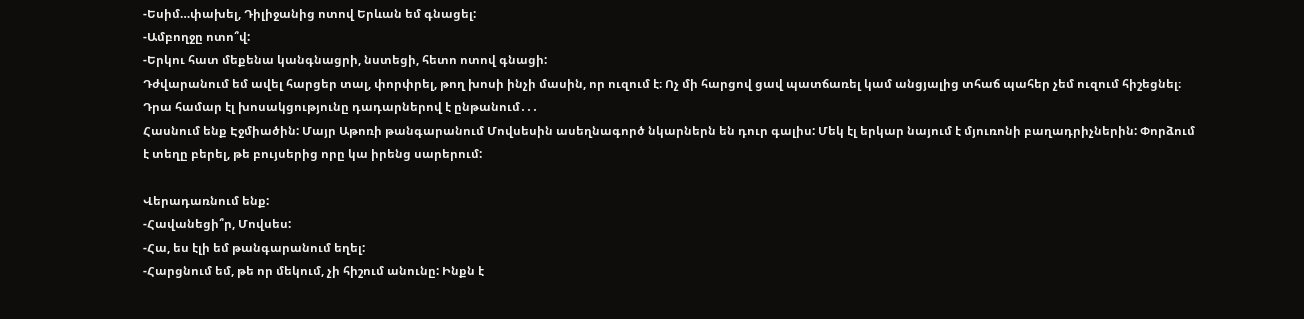-Եսիմ…փախել, Դիլիջանից ոտով Երևան եմ գնացել:
-Ամբողջը ոտո՞վ:
-Երկու հատ մեքենա կանգնացրի, նստեցի, հետո ոտով գնացի:
Դժվարանում եմ ավել հարցեր տալ, փորփրել, թող խոսի ինչի մասին, որ ուզում է։ Ոչ մի հարցով ցավ պատճառել կամ անցյալից տհաճ պահեր չեմ ուզում հիշեցնել։ Դրա համար էլ խոսակցությունը դադարներով է ընթանում․․․
Հասնում ենք Էջմիածին: Մայր Աթոռի թանգարանում Մովսեսին ասեղնագործ նկարներն են դուր գալիս: Մեկ էլ երկար նայում է մյուռոնի բաղադրիչներին: Փորձում է տեղը բերել, թե բույսերից որը կա իրենց սարերում:

Վերադառնում ենք:
-Հավանեցի՞ր, Մովսես:
-Հա, ես էլի եմ թանգարանում եղել:
-Հարցնում եմ, թե որ մեկում, չի հիշում անունը: Ինքն է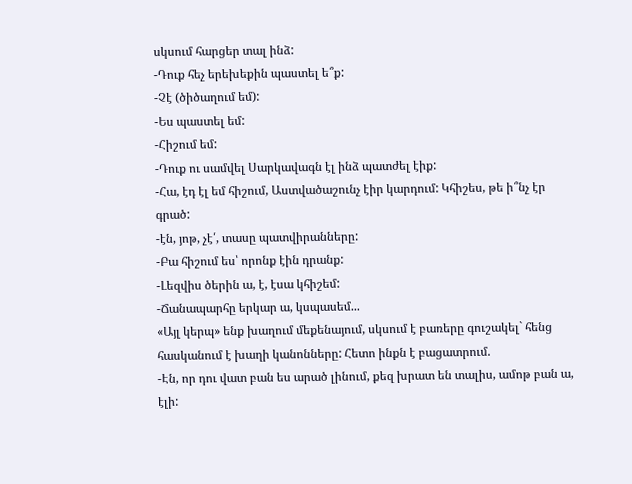սկսում հարցեր տալ ինձ:
-Դուք հեչ երեխեքին պաստել ե՞ք:
-Չէ (ծիծաղում եմ):
-Ես պաստել եմ:
-Հիշում եմ:
-Դուք ու սամվել Սարկավագն էլ ինձ պատժել էիք:
-Հա, էդ էլ եմ հիշում, Աստվածաշունչ էիր կարդում: Կհիշես, թե ի՞նչ էր գրած:
-էն, յոթ, չէ՛, տասը պատվիրանները:
-Բա հիշում ես՝ որոնք էին դրանք:
-Լեզվիս ծերին ա, է, էսա կհիշեմ:
-Ճանապարհը երկար ա, կսպասեմ...
«Այլ կերպ» ենք խաղում մեքենայում, սկսում է բառերը գուշակել` հենց հասկանում է խաղի կանոնները: Հետո ինքն է բացատրում.
-Էն, որ դու վատ բան ես արած լինում, քեզ խրատ են տալիս, ամոթ բան ա, էլի: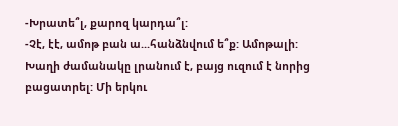-Խրատե՞լ, քարոզ կարդա՞լ:
-Չէ, էէ, ամոթ բան ա...հանձնվում ե՞ք: Ամոթալի:
Խաղի ժամանակը լրանում է, բայց ուզում է նորից բացատրել: Մի երկու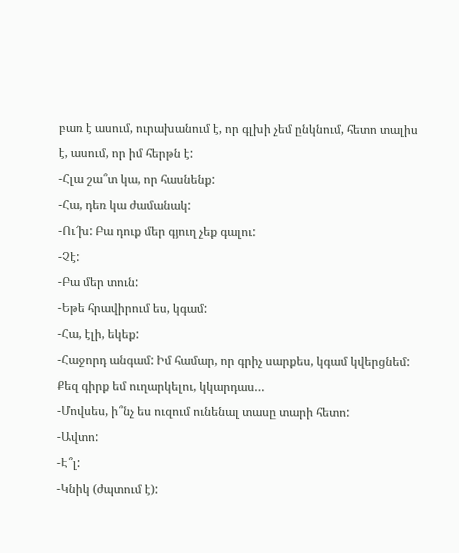բառ է ասում, ուրախանում է, որ գլխի չեմ ընկնում, հետո տալիս է, ասում, որ իմ հերթն է:
-Հլա շա՞տ կա, որ հասնենք:
-Հա, դեռ կա ժամանակ:
-Ու՜խ: Բա դուք մեր գյուղ չեք գալու:
-Չէ:
-Բա մեր տուն:
-Եթե հրավիրում ես, կգամ:
-Հա, էլի, եկեք:
-Հաջորդ անգամ: Իմ համար, որ գրիչ սարքես, կգամ կվերցնեմ: Քեզ գիրք եմ ուղարկելու, կկարդաս…
-Մովսես, ի՞նչ ես ուզում ունենալ տասը տարի հետո:
-Ավտո:
-Է՞լ:
-Կնիկ (ժպտում է):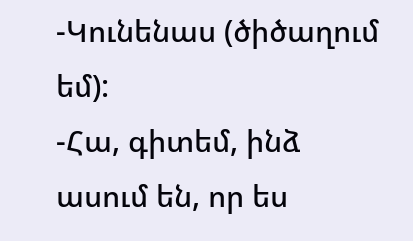-Կունենաս (ծիծաղում եմ):
-Հա, գիտեմ, ինձ ասում են, որ ես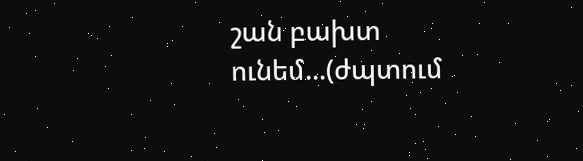շան բախտ ունեմ...(ժպտում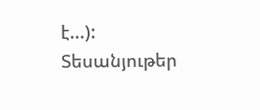է...):
Տեսանյութեր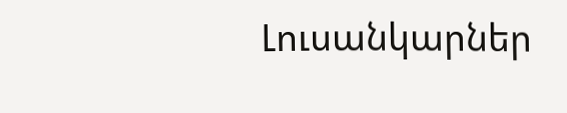Լուսանկարներ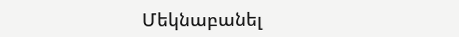Մեկնաբանել